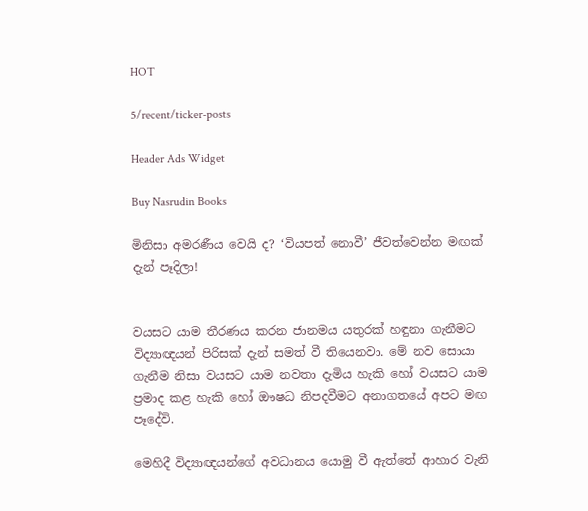HOT

5/recent/ticker-posts

Header Ads Widget

Buy Nasrudin Books

මිනිසා අමරණීය වෙයි ද? ‘වියපත් නොවී’ ජීවත්වෙන්න මඟක් දැන් පෑදිලා!


වයසට යාම තීරණය කරන ජානමය යතුරක් හඳුනා ගැනීමට විද්‍යාඥයන් පිරිසක් දැන් සමත් වී තියෙනවා. මේ නව සොයා ගැනීම නිසා වයසට යාම නවතා දැමිය හැකි හෝ වයසට යාම ප්‍රමාද කළ හැකි හෝ ඖෂධ නිපදවීමට අනාගතයේ අපට මඟ පෑදේවි.

මෙහිදී විද්‍යාඥයන්ගේ අවධානය යොමු වී ඇත්තේ ආහාර වැනි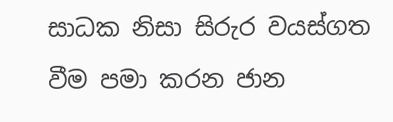සාධක නිසා සිරුර වයස්ගත වීම පමා කරන ජාන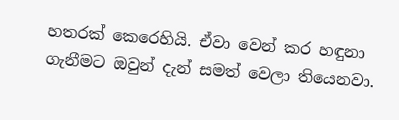හතරක් කෙරෙහියි. ඒවා වෙන් කර හඳුනා ගැනීමට ඔවුන් දැන් සමත් වෙලා තියෙනවා.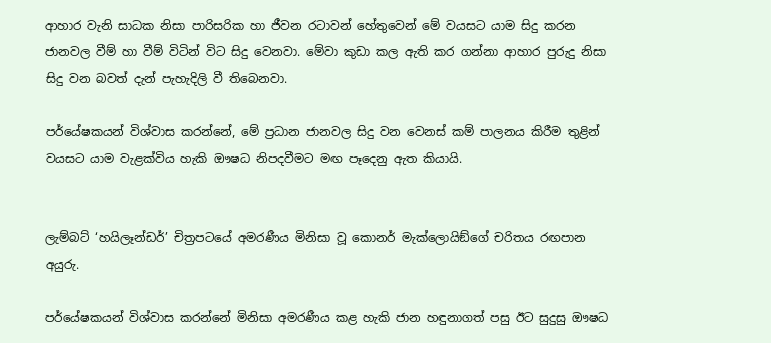ආහාර වැනි සාධක නිසා පාරිසරික හා ජීවන රටාවන් හේතුවෙන් මේ වයසට යාම සිදු කරන ජානවල වීම් හා වීම් විටින් විට සිදු වෙනවා. මේවා කුඩා කල ඇති කර ගන්නා ආහාර පුරුදු නිසා සිදු වන බවත් දැන් පැහැදිලි වී තිබෙනවා.

පර්යේෂකයන් විශ්වාස කරන්නේ, මේ ප්‍රධාන ජානවල සිදු වන වෙනස් කම් පාලනය කිරීම තුළින් වයසට යාම වැළක්විය හැකි ඖෂධ නිපදවීමට මඟ පෑදෙනු ඇත කියායි.


ලැම්බට් ‘හයිලෑන්ඩර්’ චිත්‍රපටයේ අමරණීය මිනිසා වූ කොනර් මැක්ලොයිඞ්ගේ චරිතය රඟපාන අයුරු.

පර්යේෂකයන් විශ්වාස කරන්නේ මිනිසා අමරණීය කළ හැකි ජාන හඳුනාගත් පසු ඊට සුදුසු ඖෂධ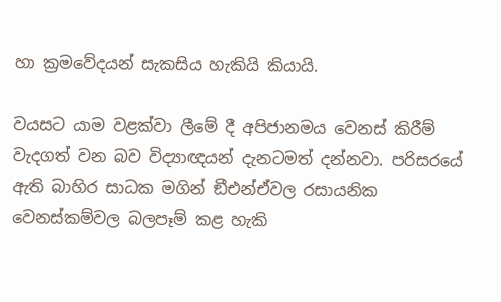හා ක්‍රමවේදයන් සැකසිය හැකියි කියායි.

වයසට යාම වළක්වා ලීමේ දී අපිජානමය වෙනස් කිරීම් වැදගත් වන බව විද්‍යාඥයන් දැනටමත් දන්නවා. පරිසරයේ ඇති බාහිර සාධක මගින් ඞීඑන්ඒවල රසායනික වෙනස්කම්වල බලපෑම් කළ හැකි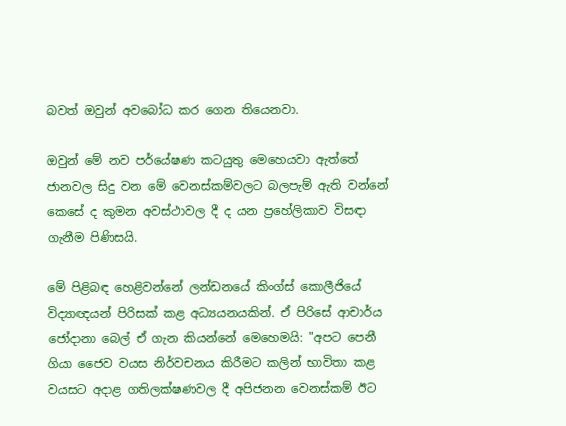බවත් ඔවුන් අවබෝධ කර ගෙන තියෙනවා.

ඔවුන් මේ නව පර්යේෂණ කටයුතු මෙහෙයවා ඇත්තේ ජානවල සිදු වන මේ වෙනස්කම්වලට බලපැම් ඇති වන්නේ කෙසේ ද කුමන අවස්ථාවල දී ද යන ප්‍රහේලිකාව විසඳා ගැනීම පිණිසයි.

මේ පිළිබඳ හෙළිවන්නේ ලන්ඩනයේ කිංග්ස් කොලීජියේ විද්‍යාඥයන් පිරිසක් කළ අධ්‍යයනයකින්. ඒ පිරිසේ ආචාර්ය ජෝදානා බෙල් ඒ ගැන කියන්නේ මෙහෙමයි: "අපට පෙනී ගියා ජෛව වයස නිර්වචනය කිරීමට කලින් භාවිතා කළ වයසට අදාළ ගතිලක්ෂණවල දී අපිජනන වෙනස්කම් ඊට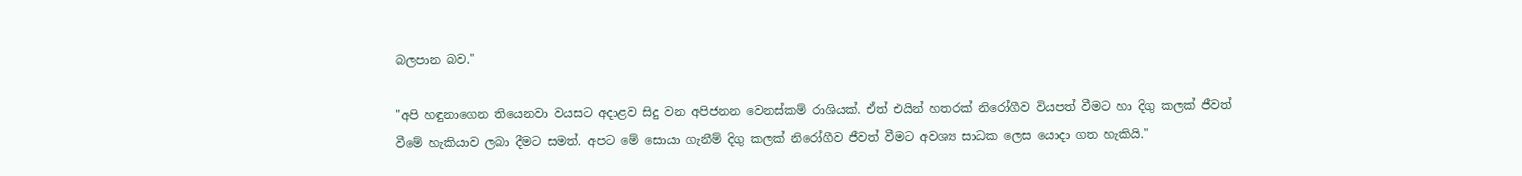බලපාන බව."

"අපි හඳුනාගෙන තියෙනවා වයසට අදාළව සිදු වන අපිජනන වෙනස්කම් රාශියක්. ඒත් එයින් හතරක් නිරෝගීව වියපත් වීමට හා දිගු කලක් ජීවත් වීමේ හැකියාව ලබා දීමට සමත්. අපට මේ සොයා ගැනීම් දිගු කලක් නිරෝගීව ජීවත් වීමට අවශ්‍ය සාධක ලෙස යොදා ගත හැකියි."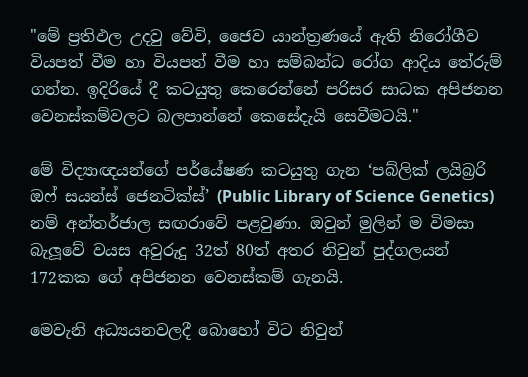"මේ ප්‍රතිඵල උදවු වේවි, ජෛව යාන්ත්‍රණයේ ඇති නිරෝගීව වියපත් වීම හා වියපත් වීම හා සම්බන්ධ රෝග ආදිය තේරුම් ගන්න. ඉදිරියේ දී කටයුතු කෙරෙන්නේ පරිසර සාධක අපිජනන වෙනස්කම්වලට බලපාන්නේ කෙසේදැයි සෙවීමටයි."

මේ විද්‍යාඥයන්ගේ පර්යේෂණ කටයුතු ගැන ‘පබ්ලික් ලයිබ්‍රරි ඔෆ් සයන්ස් ජෙනටික්ස්’ (Public Library of Science Genetics) නම් අන්තර්ජාල සඟරාවේ පළවුණා. ඔවුන් මුලින් ම විමසා බැලූවේ වයස අවුරුදු 32ත් 80ත් අතර නිවුන් පුද්ගලයන් 172කක ගේ අපිජනන වෙනස්කම් ගැනයි.

මෙවැනි අධ්‍යයනවලදී බොහෝ විට නිවුන්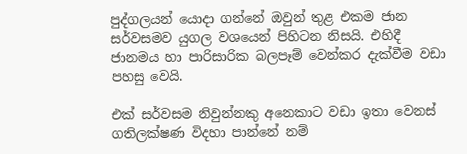පුද්ගලයන් යොදා ගන්නේ ඔවුන් තුළ එකම ජාන සර්වසමව යුගල වශයෙන් පිහිටන නිසයි. එහිදී ජානමය හා පාරිසාරික බලපෑම් වෙන්කර දැක්වීම වඩා පහසු වෙයි.

එක් සර්වසම නිවුන්නකු අනෙකාට වඩා ඉතා වෙනස් ගතිලක්ෂණ විදහා පාන්නේ නම්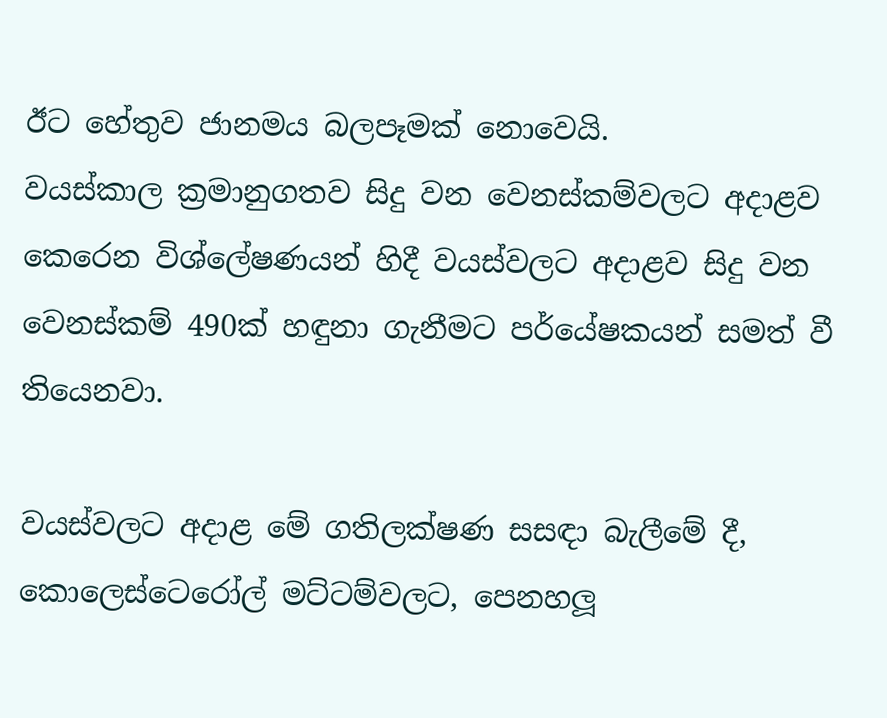ඊට හේතුව ජානමය බලපෑමක් නොවෙයි.
වයස්කාල ක්‍රමානුගතව සිදු වන වෙනස්කම්වලට අදාළව කෙරෙන විශ්ලේෂණයන් හිදී වයස්වලට අදාළව සිදු වන වෙනස්කම් 490ක් හඳුනා ගැනීමට පර්යේෂකයන් සමත් වී තියෙනවා.

වයස්වලට අදාළ මේ ගතිලක්ෂණ සසඳා බැලීමේ දී, කොලෙස්ටෙරෝල් මට්ටම්වලට, පෙනහලූ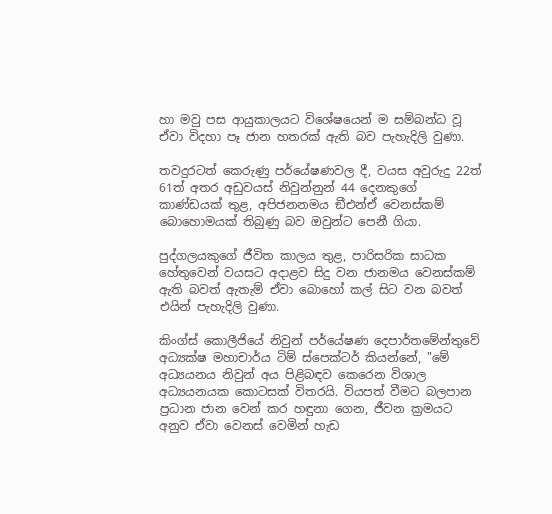හා මවු පස ආයුකාලයට විශේෂයෙන් ම සම්බන්ධ වූ ඒවා විදහා පෑ ජාන හතරක් ඇති බව පැහැදිලි වුණා.

තවදුරටත් කෙරුණු පර්යේෂණවල දී, වයස අවුරුදු 22ත් 61ත් අතර අඩුවයස් නිවුන්නුන් 44 දෙනකුගේ කාණ්ඩයක් තුළ, අපිජනනමය ඞීඑන්ඒ වෙනස්කම් බොහොමයක් තිබුණු බව ඔවුන්ට පෙනී ගියා.

පුද්ගලයකුගේ ජීවිත කාලය තුළ, පාරිසරික සාධක හේතුවෙන් වයසට අදාළව සිදු වන ජානමය වෙනස්කම් ඇති බවත් ඇතැම් ඒවා බොහෝ කල් සිට වන බවත් එයින් පැහැදිලි වුණා.

කිංග්ස් කොලීජියේ නිවුන් පර්යේෂණ දෙපාර්තමේන්තුවේ අධ්‍යක්ෂ මහාචාර්ය ටිම් ස්පෙක්ටර් කියන්නේ, "මේ අධ්‍යයනය නිවුන් අය පිළිබඳව කෙරෙන විශාල අධ්‍යයනයක කොටසක් විතරයි. වියපත් වීමට බලපාන ප්‍රධාන ජාන වෙන් කර හඳුනා ගෙන, ජීවන ක්‍රමයට අනුව ඒවා වෙනස් වෙමින් හැඩ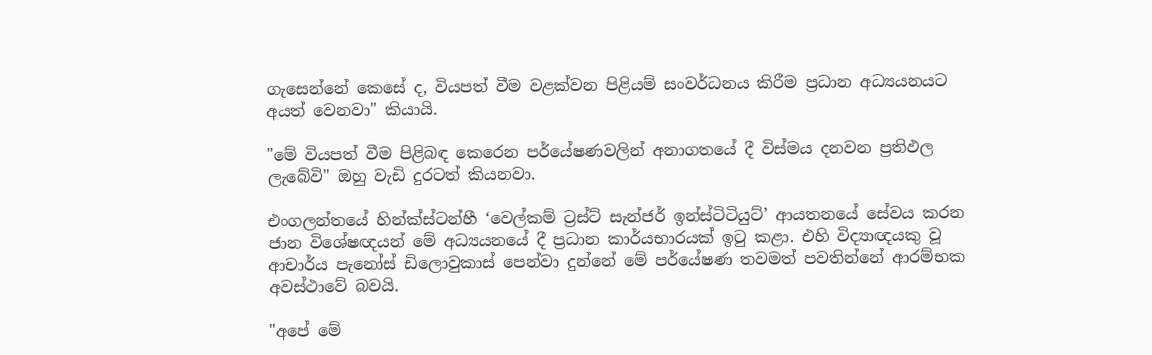ගැසෙන්නේ කෙසේ ද, වියපත් වීම වළක්වන පිළියම් සංවර්ධනය කිරීම ප්‍රධාන අධ්‍යයනයට අයත් වෙනවා" කියායි.

"මේ වියපත් වීම පිළිබඳ කෙරෙන පර්යේෂණවලින් අනාගතයේ දී විස්මය දනවන ප්‍රතිඵල ලැබේවි" ඔහු වැඩි දුරටත් කියනවා.

එංගලන්තයේ හින්ක්ස්ටන්හී ‘වෙල්කම් ට්‍රස්ට් සැන්ජර් ඉන්ස්ටිටියුට්’ ආයතනයේ සේවය කරන ජාන විශේෂඥයන් මේ අධ්‍යයනයේ දී ප්‍රධාන කාර්යභාරයක් ඉටු කළා. එහි විද්‍යාඥයකු වූ ආචාර්ය පැනෝස් ඩිලොවුකාස් පෙන්වා දුන්නේ මේ පර්යේෂණ තවමත් පවතින්නේ ආරම්භක අවස්ථාවේ බවයි.

"අපේ මේ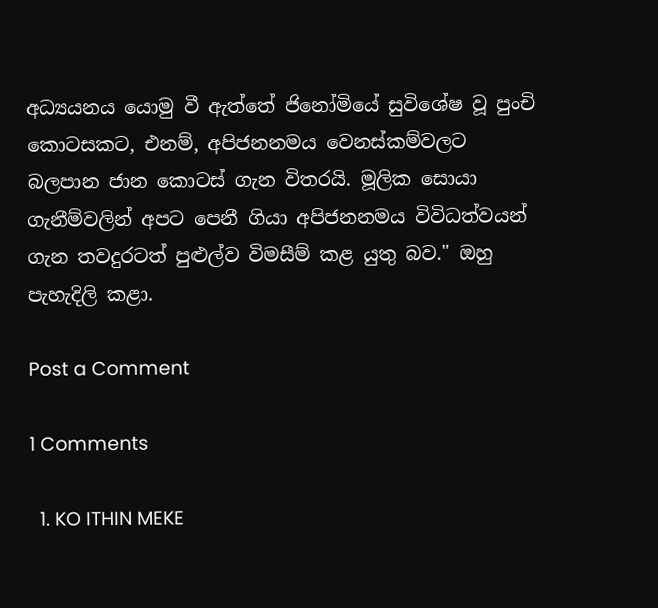අධ්‍යයනය යොමු වී ඇත්තේ ජිනෝමියේ සුවිශේෂ වූ පුංචි කොටසකට, එනම්, අපිජනනමය වෙනස්කම්වලට බලපාන ජාන කොටස් ගැන විතරයි. මූලික සොයා ගැනීම්වලින් අපට පෙනී ගියා අපිජනනමය විවිධත්වයන් ගැන තවදුරටත් පුළුල්ව විමසීම් කළ යුතු බව." ඔහු පැහැදිලි කළා.

Post a Comment

1 Comments

  1. KO ITHIN MEKE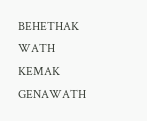BEHETHAK WATH KEMAK GENAWATH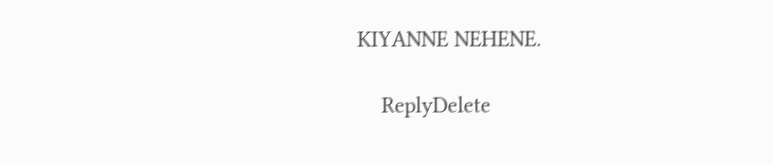KIYANNE NEHENE.

    ReplyDelete